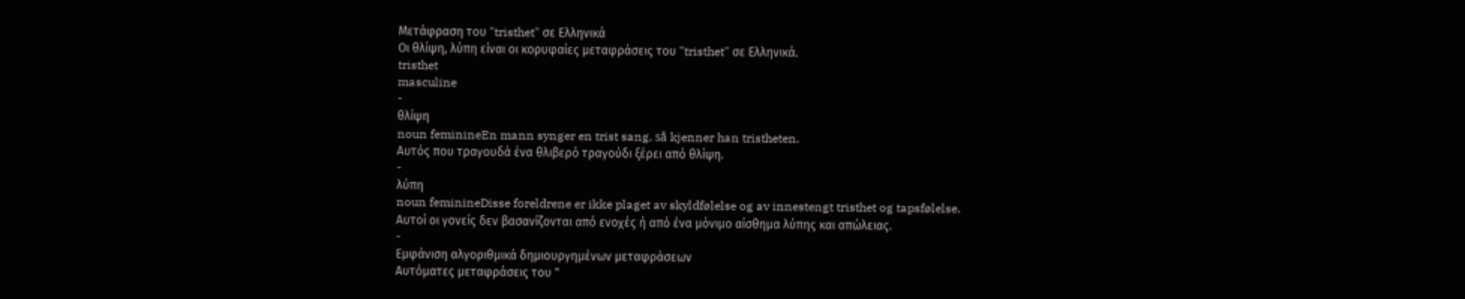Μετάφραση του "tristhet" σε Ελληνικά
Οι θλίψη, λύπη είναι οι κορυφαίες μεταφράσεις του "tristhet" σε Ελληνικά.
tristhet
masculine
-
θλίψη
noun feminineEn mann synger en trist sang, så kjenner han tristheten.
Αυτός που τραγουδά ένα θλιβερό τραγούδι ξέρει από θλίψη.
-
λύπη
noun feminineDisse foreldrene er ikke plaget av skyldfølelse og av innestengt tristhet og tapsfølelse.
Αυτοί οι γονείς δεν βασανίζονται από ενοχές ή από ένα μόνιμο αίσθημα λύπης και απώλειας.
-
Εμφάνιση αλγοριθμικά δημιουργημένων μεταφράσεων
Αυτόματες μεταφράσεις του "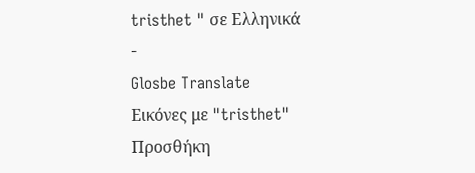tristhet " σε Ελληνικά
-
Glosbe Translate
Εικόνες με "tristhet"
Προσθήκη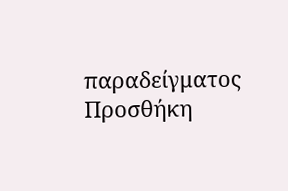παραδείγματος
Προσθήκη